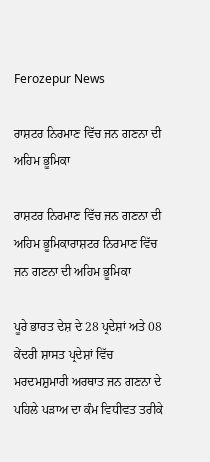Ferozepur News

ਰਾਸ਼ਟਰ ਨਿਰਮਾਣ ਵਿੱਚ ਜਨ ਗਣਨਾ ਦੀ ਅਹਿਮ ਭੂਮਿਕਾ

ਰਾਸ਼ਟਰ ਨਿਰਮਾਣ ਵਿੱਚ ਜਨ ਗਣਨਾ ਦੀ ਅਹਿਮ ਭੂਮਿਕਾਰਾਸ਼ਟਰ ਨਿਰਮਾਣ ਵਿੱਚ ਜਨ ਗਣਨਾ ਦੀ ਅਹਿਮ ਭੂਮਿਕਾ

ਪੂਰੇ ਭਾਰਤ ਦੇਸ਼ ਦੇ 28 ਪ੍ਰਦੇਸ਼ਾਂ ਅਤੇ 08 ਕੇਂਦਰੀ ਸ਼ਾਸਤ ਪ੍ਰਦੇਸ਼ਾਂ ਵਿੱਚ ਮਰਦਮਸ਼ੁਮਾਰੀ ਅਰਥਾਤ ਜਨ ਗਣਨਾ ਦੇ ਪਹਿਲੇ ਪੜਾਅ ਦਾ ਕੰਮ ਵਿਧੀਵਤ ਤਰੀਕੇ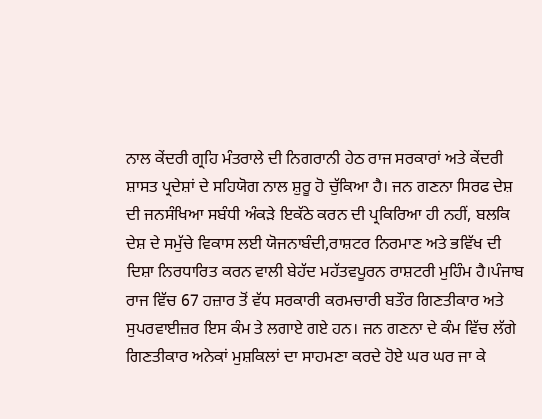ਨਾਲ ਕੇਂਦਰੀ ਗ੍ਰਹਿ ਮੰਤਰਾਲੇ ਦੀ ਨਿਗਰਾਨੀ ਹੇਠ ਰਾਜ ਸਰਕਾਰਾਂ ਅਤੇ ਕੇਂਦਰੀ ਸ਼ਾਸਤ ਪ੍ਰਦੇਸ਼ਾਂ ਦੇ ਸਹਿਯੋਗ ਨਾਲ ਸ਼ੁਰੂ ਹੋ ਚੁੱਕਿਆ ਹੈ। ਜਨ ਗਣਨਾ ਸਿਰਫ ਦੇਸ਼ ਦੀ ਜਨਸੰਖਿਆ ਸਬੰਧੀ ਅੰਕੜੇ ਇਕੱਠੇ ਕਰਨ ਦੀ ਪ੍ਰਕਿਰਿਆ ਹੀ ਨਹੀਂ, ਬਲਕਿ ਦੇਸ਼ ਦੇ ਸਮੁੱਚੇ ਵਿਕਾਸ ਲਈ ਯੋਜਨਾਬੰਦੀ,ਰਾਸ਼ਟਰ ਨਿਰਮਾਣ ਅਤੇ ਭਵਿੱਖ ਦੀ ਦਿਸ਼ਾ ਨਿਰਧਾਰਿਤ ਕਰਨ ਵਾਲੀ ਬੇਹੱਦ ਮਹੱਤਵਪੂਰਨ ਰਾਸ਼ਟਰੀ ਮੁਹਿੰਮ ਹੈ।ਪੰਜਾਬ ਰਾਜ ਵਿੱਚ 67 ਹਜ਼ਾਰ ਤੋਂ ਵੱਧ ਸਰਕਾਰੀ ਕਰਮਚਾਰੀ ਬਤੌਰ ਗਿਣਤੀਕਾਰ ਅਤੇ ਸੁਪਰਵਾਈਜ਼ਰ ਇਸ ਕੰਮ ਤੇ ਲਗਾਏ ਗਏ ਹਨ। ਜਨ ਗਣਨਾ ਦੇ ਕੰਮ ਵਿੱਚ ਲੱਗੇ ਗਿਣਤੀਕਾਰ ਅਨੇਕਾਂ ਮੁਸ਼ਕਿਲਾਂ ਦਾ ਸਾਹਮਣਾ ਕਰਦੇ ਹੋਏ ਘਰ ਘਰ ਜਾ ਕੇ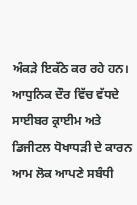ਅੰਕੜੇ ਇਕੱਠੇ ਕਰ ਰਹੇ ਹਨ। ਆਧੁਨਿਕ ਦੌਰ ਵਿੱਚ ਵੱਧਦੇ ਸਾਈਬਰ ਕ੍ਰਾਈਮ ਅਤੇ ਡਿਜੀਟਲ ਧੋਖਾਧੜੀ ਦੇ ਕਾਰਨ ਆਮ ਲੋਕ ਆਪਣੇ ਸਬੰਧੀ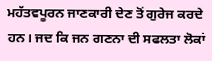ਮਹੱਤਵਪੂਰਨ ਜਾਣਕਾਰੀ ਦੇਣ ਤੋਂ ਗੁਰੇਜ ਕਰਦੇ ਹਨ। ਜਦ ਕਿ ਜਨ ਗਣਨਾ ਦੀ ਸਫਲਤਾ ਲੋਕਾਂ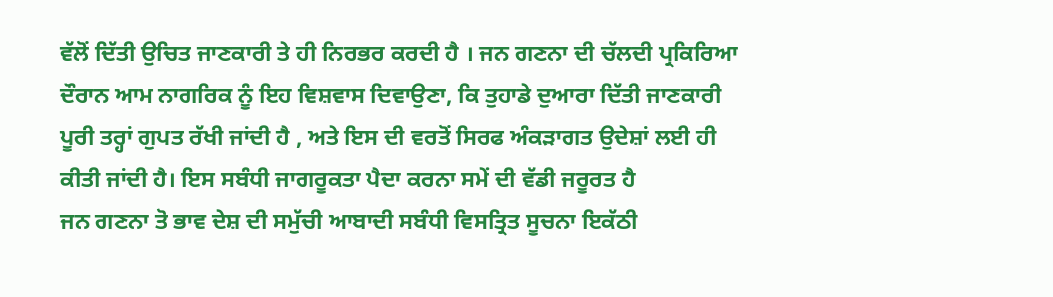ਵੱਲੋਂ ਦਿੱਤੀ ਉਚਿਤ ਜਾਣਕਾਰੀ ਤੇ ਹੀ ਨਿਰਭਰ ਕਰਦੀ ਹੈ । ਜਨ ਗਣਨਾ ਦੀ ਚੱਲਦੀ ਪ੍ਰਕਿਰਿਆ ਦੌਰਾਨ ਆਮ ਨਾਗਰਿਕ ਨੂੰ ਇਹ ਵਿਸ਼ਵਾਸ ਦਿਵਾਉਣਾ, ਕਿ ਤੁਹਾਡੇ ਦੁਆਰਾ ਦਿੱਤੀ ਜਾਣਕਾਰੀ ਪੂਰੀ ਤਰ੍ਹਾਂ ਗੁਪਤ ਰੱਖੀ ਜਾਂਦੀ ਹੈ , ਅਤੇ ਇਸ ਦੀ ਵਰਤੋਂ ਸਿਰਫ ਅੰਕੜਾਗਤ ਉਦੇਸ਼ਾਂ ਲਈ ਹੀ ਕੀਤੀ ਜਾਂਦੀ ਹੈ। ਇਸ ਸਬੰਧੀ ਜਾਗਰੂਕਤਾ ਪੈਦਾ ਕਰਨਾ ਸਮੇਂ ਦੀ ਵੱਡੀ ਜਰੂਰਤ ਹੈ
ਜਨ ਗਣਨਾ ਤੋ ਭਾਵ ਦੇਸ਼ ਦੀ ਸਮੁੱਚੀ ਆਬਾਦੀ ਸਬੰਧੀ ਵਿਸਤ੍ਰਿਤ ਸੂਚਨਾ ਇਕੱਠੀ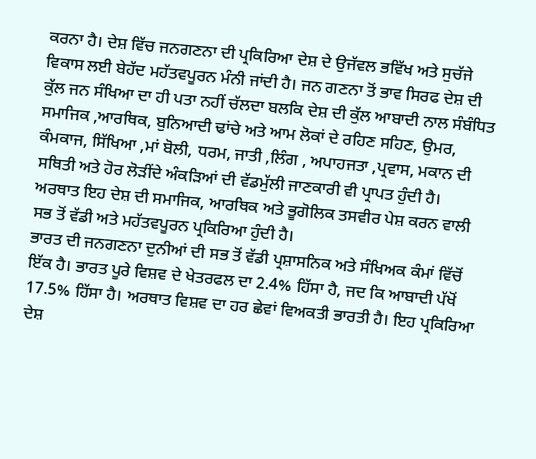ਕਰਨਾ ਹੈ। ਦੇਸ਼ ਵਿੱਚ ਜਨਗਣਨਾ ਦੀ ਪ੍ਰਕਿਰਿਆ ਦੇਸ਼ ਦੇ ਉਜੱਵਲ ਭਵਿੱਖ ਅਤੇ ਸੁਚੱਜੇ ਵਿਕਾਸ ਲਈ ਬੇਹੱਦ ਮਹੱਤਵਪੂਰਨ ਮੰਨੀ ਜਾਂਦੀ ਹੈ। ਜਨ ਗਣਨਾ ਤੋਂ ਭਾਵ ਸਿਰਫ ਦੇਸ਼ ਦੀ ਕੁੱਲ ਜਨ ਸੰਖਿਆ ਦਾ ਹੀ ਪਤਾ ਨਹੀਂ ਚੱਲਦਾ ਬਲਕਿ ਦੇਸ਼ ਦੀ ਕੁੱਲ ਆਬਾਦੀ ਨਾਲ ਸੰਬੰਧਿਤ ਸਮਾਜਿਕ ,ਆਰਥਿਕ, ਬੁਨਿਆਦੀ ਢਾਂਚੇ ਅਤੇ ਆਮ ਲੋਕਾਂ ਦੇ ਰਹਿਣ ਸਹਿਣ, ਉਮਰ, ਕੰਮਕਾਜ, ਸਿੱਖਿਆ ,ਮਾਂ ਬੋਲੀ, ਧਰਮ, ਜਾਤੀ ,ਲਿੰਗ , ਅਪਾਹਜਤਾ ,ਪ੍ਰਵਾਸ, ਮਕਾਨ ਦੀ ਸਥਿਤੀ ਅਤੇ ਹੋਰ ਲੋੜੀਂਦੇ ਅੰਕੜਿਆਂ ਦੀ ਵੱਡਮੁੱਲੀ ਜਾਣਕਾਰੀ ਵੀ ਪ੍ਰਾਪਤ ਹੁੰਦੀ ਹੈ।
ਅਰਥਾਤ ਇਹ ਦੇਸ਼ ਦੀ ਸਮਾਜਿਕ, ਆਰਥਿਕ ਅਤੇ ਭੂਗੋਲਿਕ ਤਸਵੀਰ ਪੇਸ਼ ਕਰਨ ਵਾਲੀ ਸਭ ਤੋਂ ਵੱਡੀ ਅਤੇ ਮਹੱਤਵਪੂਰਨ ਪ੍ਰਕਿਰਿਆ ਹੁੰਦੀ ਹੈ।
ਭਾਰਤ ਦੀ ਜਨਗਣਨਾ ਦੁਨੀਆਂ ਦੀ ਸਭ ਤੋਂ ਵੱਡੀ ਪ੍ਰਸ਼ਾਸਨਿਕ ਅਤੇ ਸੰਖਿਅਕ ਕੰਮਾਂ ਵਿੱਚੋਂ ਇੱਕ ਹੈ। ਭਾਰਤ ਪੂਰੇ ਵਿਸ਼ਵ ਦੇ ਖੇਤਰਫਲ ਦਾ 2.4% ਹਿੱਸਾ ਹੈ, ਜਦ ਕਿ ਆਬਾਦੀ ਪੱਖੋਂ 17.5% ਹਿੱਸਾ ਹੈ। ਅਰਥਾਤ ਵਿਸ਼ਵ ਦਾ ਹਰ ਛੇਵਾਂ ਵਿਅਕਤੀ ਭਾਰਤੀ ਹੈ। ਇਹ ਪ੍ਰਕਿਰਿਆ ਦੇਸ਼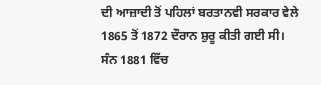ਦੀ ਆਜ਼ਾਦੀ ਤੋਂ ਪਹਿਲਾਂ ਬਰਤਾਨਵੀ ਸਰਕਾਰ ਵੇਲੇ 1865 ਤੋਂ 1872 ਦੌਰਾਨ ਸ਼ੁਰੂ ਕੀਤੀ ਗਈ ਸੀ। ਸੰਨ 1881 ਵਿੱਚ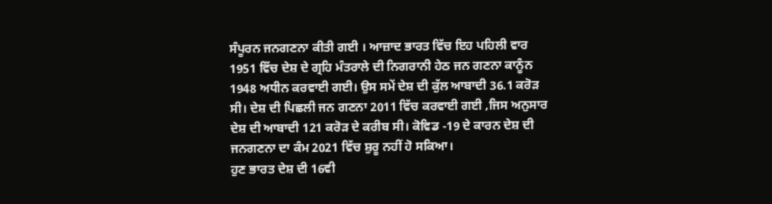ਸੰਪੂਰਨ ਜਨਗਣਨਾ ਕੀਤੀ ਗਈ । ਆਜ਼ਾਦ ਭਾਰਤ ਵਿੱਚ ਇਹ ਪਹਿਲੀ ਵਾਰ 1951 ਵਿੱਚ ਦੇਸ਼ ਦੇ ਗ੍ਰਹਿ ਮੰਤਰਾਲੇ ਦੀ ਨਿਗਰਾਨੀ ਹੇਠ ਜਨ ਗਣਨਾ ਕਾਨੂੰਨ 1948 ਅਧੀਨ ਕਰਵਾਈ ਗਈ। ਉਸ ਸਮੇਂ ਦੇਸ਼ ਦੀ ਕੁੱਲ ਆਬਾਦੀ 36.1 ਕਰੋੜ ਸੀ। ਦੇਸ਼ ਦੀ ਪਿਛਲੀ ਜਨ ਗਣਨਾ 2011 ਵਿੱਚ ਕਰਵਾਈ ਗਈ ,ਜਿਸ ਅਨੁਸਾਰ ਦੇਸ਼ ਦੀ ਆਬਾਦੀ 121 ਕਰੋੜ ਦੇ ਕਰੀਬ ਸੀ। ਕੋਵਿਡ -19 ਦੇ ਕਾਰਨ ਦੇਸ਼ ਦੀ ਜਨਗਣਨਾ ਦਾ ਕੰਮ 2021 ਵਿੱਚ ਸ਼ੁਰੂ ਨਹੀਂ ਹੋ ਸਕਿਆ।
ਹੁਣ ਭਾਰਤ ਦੇਸ਼ ਦੀ 16ਵੀ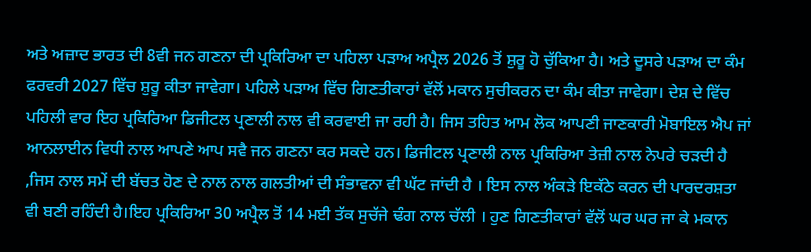ਅਤੇ ਅਜ਼ਾਦ ਭਾਰਤ ਦੀ 8ਵੀ ਜਨ ਗਣਨਾ ਦੀ ਪ੍ਰਕਿਰਿਆ ਦਾ ਪਹਿਲਾ ਪੜਾਅ ਅਪ੍ਰੈਲ 2026 ਤੋਂ ਸ਼ੁਰੂ ਹੋ ਚੁੱਕਿਆ ਹੈ। ਅਤੇ ਦੂਸਰੇ ਪੜਾਅ ਦਾ ਕੰਮ ਫਰਵਰੀ 2027 ਵਿੱਚ ਸ਼ੁਰੂ ਕੀਤਾ ਜਾਵੇਗਾ। ਪਹਿਲੇ ਪੜਾਅ ਵਿੱਚ ਗਿਣਤੀਕਾਰਾਂ ਵੱਲੋਂ ਮਕਾਨ ਸੁਚੀਕਰਨ ਦਾ ਕੰਮ ਕੀਤਾ ਜਾਵੇਗਾ। ਦੇਸ਼ ਦੇ ਵਿੱਚ ਪਹਿਲੀ ਵਾਰ ਇਹ ਪ੍ਰਕਿਰਿਆ ਡਿਜੀਟਲ ਪ੍ਰਣਾਲੀ ਨਾਲ ਵੀ ਕਰਵਾਈ ਜਾ ਰਹੀ ਹੈ। ਜਿਸ ਤਹਿਤ ਆਮ ਲੋਕ ਆਪਣੀ ਜਾਣਕਾਰੀ ਮੋਬਾਇਲ ਐਪ ਜਾਂ ਆਨਲਾਈਨ ਵਿਧੀ ਨਾਲ ਆਪਣੇ ਆਪ ਸਵੈ ਜਨ ਗਣਨਾ ਕਰ ਸਕਦੇ ਹਨ। ਡਿਜੀਟਲ ਪ੍ਰਣਾਲੀ ਨਾਲ ਪ੍ਰਕਿਰਿਆ ਤੇਜ਼ੀ ਨਾਲ ਨੇਪਰੇ ਚੜਦੀ ਹੈ ,ਜਿਸ ਨਾਲ ਸਮੇਂ ਦੀ ਬੱਚਤ ਹੋਣ ਦੇ ਨਾਲ ਨਾਲ ਗਲਤੀਆਂ ਦੀ ਸੰਭਾਵਨਾ ਵੀ ਘੱਟ ਜਾਂਦੀ ਹੈ । ਇਸ ਨਾਲ ਅੰਕੜੇ ਇਕੱਠੇ ਕਰਨ ਦੀ ਪਾਰਦਰਸ਼ਤਾ ਵੀ ਬਣੀ ਰਹਿੰਦੀ ਹੈ।ਇਹ ਪ੍ਰਕਿਰਿਆ 30 ਅਪ੍ਰੈਲ ਤੋਂ 14 ਮਈ ਤੱਕ ਸੁਚੱਜੇ ਢੰਗ ਨਾਲ ਚੱਲੀ । ਹੁਣ ਗਿਣਤੀਕਾਰਾਂ ਵੱਲੋਂ ਘਰ ਘਰ ਜਾ ਕੇ ਮਕਾਨ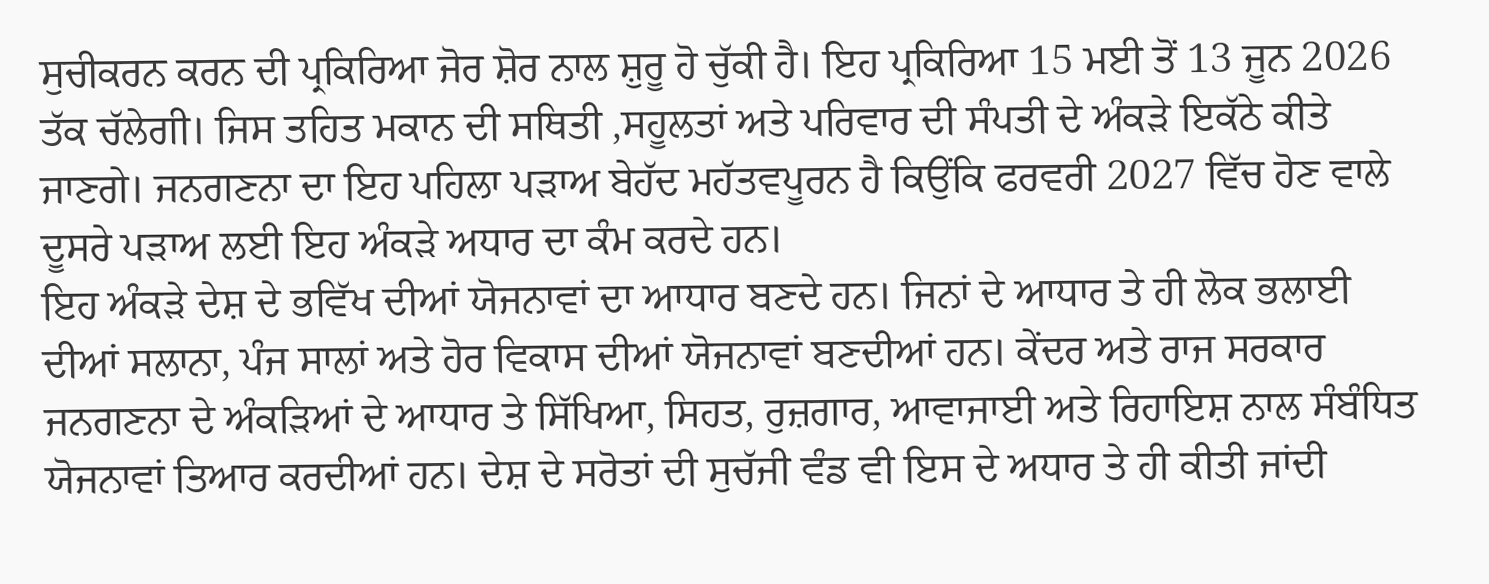ਸੁਚੀਕਰਨ ਕਰਨ ਦੀ ਪ੍ਰਕਿਰਿਆ ਜੋਰ ਸ਼ੋਰ ਨਾਲ ਸ਼ੁਰੂ ਹੋ ਚੁੱਕੀ ਹੈ। ਇਹ ਪ੍ਰਕਿਰਿਆ 15 ਮਈ ਤੋਂ 13 ਜੂਨ 2026 ਤੱਕ ਚੱਲੇਗੀ। ਜਿਸ ਤਹਿਤ ਮਕਾਨ ਦੀ ਸਥਿਤੀ ,ਸਹੂਲਤਾਂ ਅਤੇ ਪਰਿਵਾਰ ਦੀ ਸੰਪਤੀ ਦੇ ਅੰਕੜੇ ਇਕੱਠੇ ਕੀਤੇ ਜਾਣਗੇ। ਜਨਗਣਨਾ ਦਾ ਇਹ ਪਹਿਲਾ ਪੜਾਅ ਬੇਹੱਦ ਮਹੱਤਵਪੂਰਨ ਹੈ ਕਿਉਂਕਿ ਫਰਵਰੀ 2027 ਵਿੱਚ ਹੋਣ ਵਾਲੇ ਦੂਸਰੇ ਪੜਾਅ ਲਈ ਇਹ ਅੰਕੜੇ ਅਧਾਰ ਦਾ ਕੰਮ ਕਰਦੇ ਹਨ।
ਇਹ ਅੰਕੜੇ ਦੇਸ਼ ਦੇ ਭਵਿੱਖ ਦੀਆਂ ਯੋਜਨਾਵਾਂ ਦਾ ਆਧਾਰ ਬਣਦੇ ਹਨ। ਜਿਨਾਂ ਦੇ ਆਧਾਰ ਤੇ ਹੀ ਲੋਕ ਭਲਾਈ ਦੀਆਂ ਸਲਾਨਾ, ਪੰਜ ਸਾਲਾਂ ਅਤੇ ਹੋਰ ਵਿਕਾਸ ਦੀਆਂ ਯੋਜਨਾਵਾਂ ਬਣਦੀਆਂ ਹਨ। ਕੇਂਦਰ ਅਤੇ ਰਾਜ ਸਰਕਾਰ ਜਨਗਣਨਾ ਦੇ ਅੰਕੜਿਆਂ ਦੇ ਆਧਾਰ ਤੇ ਸਿੱਖਿਆ, ਸਿਹਤ, ਰੁਜ਼ਗਾਰ, ਆਵਾਜਾਈ ਅਤੇ ਰਿਹਾਇਸ਼ ਨਾਲ ਸੰਬੰਧਿਤ ਯੋਜਨਾਵਾਂ ਤਿਆਰ ਕਰਦੀਆਂ ਹਨ। ਦੇਸ਼ ਦੇ ਸਰੋਤਾਂ ਦੀ ਸੁਚੱਜੀ ਵੰਡ ਵੀ ਇਸ ਦੇ ਅਧਾਰ ਤੇ ਹੀ ਕੀਤੀ ਜਾਂਦੀ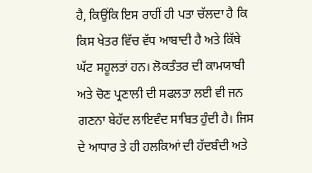ਹੈ, ਕਿਉਂਕਿ ਇਸ ਰਾਹੀਂ ਹੀ ਪਤਾ ਚੱਲਦਾ ਹੈ ਕਿ ਕਿਸ ਖੇਤਰ ਵਿੱਚ ਵੱਧ ਆਬਾਦੀ ਹੈ ਅਤੇ ਕਿੱਥੇ ਘੱਟ ਸਹੂਲਤਾਂ ਹਨ। ਲੋਕਤੰਤਰ ਦੀ ਕਾਮਯਾਬੀ ਅਤੇ ਚੋਣ ਪ੍ਰਣਾਲੀ ਦੀ ਸਫਲਤਾ ਲਈ ਵੀ ਜਨ ਗਣਨਾ ਬੇਹੱਦ ਲਾਇਵੰਦ ਸਾਬਿਤ ਹੁੰਦੀ ਹੈ। ਜਿਸ ਦੇ ਆਧਾਰ ਤੇ ਹੀ ਹਲਕਿਆਂ ਦੀ ਹੱਦਬੰਦੀ ਅਤੇ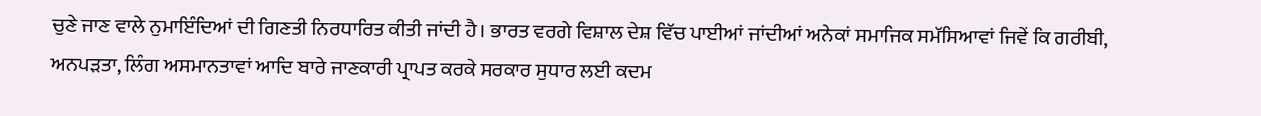ਚੁਣੇ ਜਾਣ ਵਾਲੇ ਨੁਮਾਇੰਦਿਆਂ ਦੀ ਗਿਣਤੀ ਨਿਰਧਾਰਿਤ ਕੀਤੀ ਜਾਂਦੀ ਹੈ। ਭਾਰਤ ਵਰਗੇ ਵਿਸ਼ਾਲ ਦੇਸ਼ ਵਿੱਚ ਪਾਈਆਂ ਜਾਂਦੀਆਂ ਅਨੇਕਾਂ ਸਮਾਜਿਕ ਸਮੱਸਿਆਵਾਂ ਜਿਵੇਂ ਕਿ ਗਰੀਬੀ, ਅਨਪੜਤਾ, ਲਿੰਗ ਅਸਮਾਨਤਾਵਾਂ ਆਦਿ ਬਾਰੇ ਜਾਣਕਾਰੀ ਪ੍ਰਾਪਤ ਕਰਕੇ ਸਰਕਾਰ ਸੁਧਾਰ ਲਈ ਕਦਮ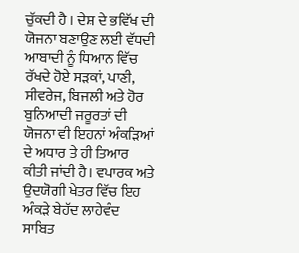ਚੁੱਕਦੀ ਹੈ । ਦੇਸ਼ ਦੇ ਭਵਿੱਖ ਦੀ ਯੋਜਨਾ ਬਣਾਉਣ ਲਈ ਵੱਧਦੀ ਆਬਾਦੀ ਨੂੰ ਧਿਆਨ ਵਿੱਚ ਰੱਖਦੇ ਹੋਏ ਸੜਕਾਂ, ਪਾਣੀ, ਸੀਵਰੇਜ, ਬਿਜਲੀ ਅਤੇ ਹੋਰ ਬੁਨਿਆਦੀ ਜਰੂਰਤਾਂ ਦੀ ਯੋਜਨਾ ਵੀ ਇਹਨਾਂ ਅੰਕੜਿਆਂ ਦੇ ਅਧਾਰ ਤੇ ਹੀ ਤਿਆਰ ਕੀਤੀ ਜਾਂਦੀ ਹੈ। ਵਪਾਰਕ ਅਤੇ ਉਦਯੋਗੀ ਖੇਤਰ ਵਿੱਚ ਇਹ ਅੰਕੜੇ ਬੇਹੱਦ ਲਾਹੇਵੰਦ ਸਾਬਿਤ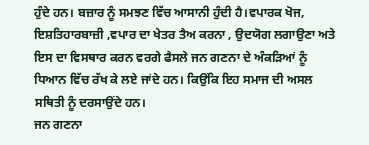ਹੁੰਦੇ ਹਨ। ਬਜ਼ਾਰ ਨੂੰ ਸਮਝਣ ਵਿੱਚ ਆਸਾਨੀ ਹੁੰਦੀ ਹੈ।ਵਪਾਰਕ ਖੋਜ, ਇਸ਼ਤਿਹਾਰਬਾਜ਼ੀ ,ਵਪਾਰ ਦਾ ਖੇਤਰ ਤੈਅ ਕਰਨਾ , ਉਦਯੋਗ ਲਗਾਉਣਾ ਅਤੇ ਇਸ ਦਾ ਵਿਸਥਾਰ ਕਰਨ ਵਰਗੇ ਫੈਸਲੇ ਜਨ ਗਣਨਾ ਦੇ ਅੰਕੜਿਆਂ ਨੂੰ ਧਿਆਨ ਵਿੱਚ ਰੱਖ ਕੇ ਲਏ ਜਾਂਦੇ ਹਨ। ਕਿਉਂਕਿ ਇਹ ਸਮਾਜ ਦੀ ਅਸਲ ਸਥਿਤੀ ਨੂੰ ਦਰਸਾਉਂਦੇ ਹਨ।
ਜਨ ਗਣਨਾ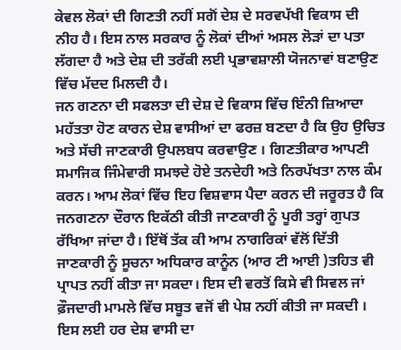ਕੇਵਲ ਲੋਕਾਂ ਦੀ ਗਿਣਤੀ ਨਹੀਂ ਸਗੋਂ ਦੇਸ਼ ਦੇ ਸਰਵਪੱਖੀ ਵਿਕਾਸ ਦੀ ਨੀਹ ਹੈ। ਇਸ ਨਾਲ ਸਰਕਾਰ ਨੂੰ ਲੋਕਾਂ ਦੀਆਂ ਅਸਲ ਲੋੜਾਂ ਦਾ ਪਤਾ ਲੱਗਦਾ ਹੈ ਅਤੇ ਦੇਸ਼ ਦੀ ਤਰੱਕੀ ਲਈ ਪ੍ਰਭਾਵਸ਼ਾਲੀ ਯੋਜਨਾਵਾਂ ਬਣਾਉਣ ਵਿੱਚ ਮੱਦਦ ਮਿਲਦੀ ਹੈ।
ਜਨ ਗਣਨਾ ਦੀ ਸਫਲਤਾ ਦੀ ਦੇਸ਼ ਦੇ ਵਿਕਾਸ ਵਿੱਚ ਇੰਨੀ ਜ਼ਿਆਦਾ ਮਹੱਤਤਾ ਹੋਣ ਕਾਰਨ ਦੇਸ਼ ਵਾਸੀਆਂ ਦਾ ਫਰਜ਼ ਬਣਦਾ ਹੈ ਕਿ ਉਹ ਉਚਿਤ ਅਤੇ ਸੱਚੀ ਜਾਣਕਾਰੀ ਉਪਲਬਧ ਕਰਵਾਉਣ । ਗਿਣਤੀਕਾਰ ਆਪਣੀ ਸਮਾਜਿਕ ਜਿੰਮੇਵਾਰੀ ਸਮਝਦੇ ਹੋਏ ਤਨਦੇਹੀ ਅਤੇ ਨਿਰਪੱਖਤਾ ਨਾਲ ਕੰਮ ਕਰਨ। ਆਮ ਲੋਕਾਂ ਵਿੱਚ ਇਹ ਵਿਸ਼ਵਾਸ ਪੈਦਾ ਕਰਨ ਦੀ ਜਰੂਰਤ ਹੈ ਕਿ ਜਨਗਣਨਾ ਦੌਰਾਨ ਇਕੱਠੀ ਕੀਤੀ ਜਾਣਕਾਰੀ ਨੂੰ ਪੂਰੀ ਤਰ੍ਹਾਂ ਗੁਪਤ ਰੱਖਿਆ ਜਾਂਦਾ ਹੈ। ਇੱਥੋਂ ਤੱਕ ਕੀ ਆਮ ਨਾਗਰਿਕਾਂ ਵੱਲੋਂ ਦਿੱਤੀ ਜਾਣਕਾਰੀ ਨੂੰ ਸੂਚਨਾ ਅਧਿਕਾਰ ਕਾਨੂੰਨ (ਆਰ ਟੀ ਆਈ )ਤਹਿਤ ਵੀ ਪ੍ਰਾਪਤ ਨਹੀਂ ਕੀਤਾ ਜਾ ਸਕਦਾ। ਇਸ ਦੀ ਵਰਤੋਂ ਕਿਸੇ ਵੀ ਸਿਵਲ ਜਾਂ ਫ਼ੌਜਦਾਰੀ ਮਾਮਲੇ ਵਿੱਚ ਸਬੂਤ ਵਜੋਂ ਵੀ ਪੇਸ਼ ਨਹੀਂ ਕੀਤੀ ਜਾ ਸਕਦੀ । ਇਸ ਲਈ ਹਰ ਦੇਸ਼ ਵਾਸੀ ਦਾ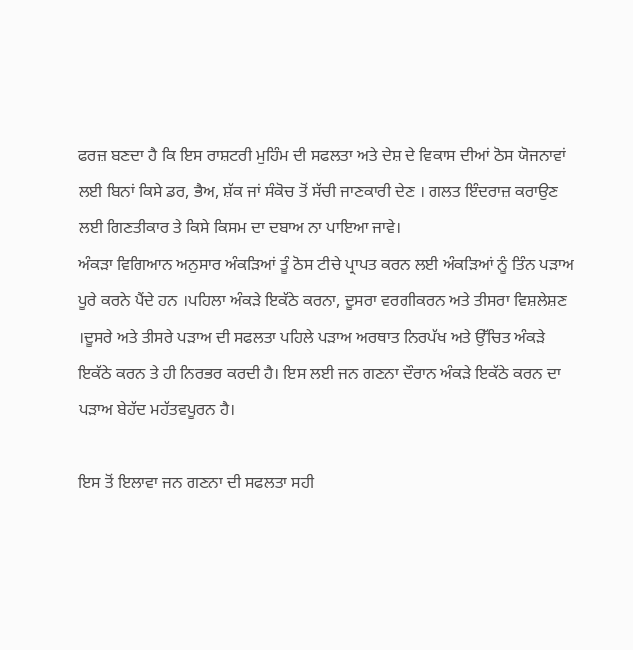ਫਰਜ਼ ਬਣਦਾ ਹੈ ਕਿ ਇਸ ਰਾਸ਼ਟਰੀ ਮੁਹਿੰਮ ਦੀ ਸਫਲਤਾ ਅਤੇ ਦੇਸ਼ ਦੇ ਵਿਕਾਸ ਦੀਆਂ ਠੋਸ ਯੋਜਨਾਵਾਂ ਲਈ ਬਿਨਾਂ ਕਿਸੇ ਡਰ, ਭੈਅ, ਸ਼ੱਕ ਜਾਂ ਸੰਕੋਚ ਤੋਂ ਸੱਚੀ ਜਾਣਕਾਰੀ ਦੇਣ । ਗਲਤ ਇੰਦਰਾਜ਼ ਕਰਾਉਣ ਲਈ ਗਿਣਤੀਕਾਰ ਤੇ ਕਿਸੇ ਕਿਸਮ ਦਾ ਦਬਾਅ ਨਾ ਪਾਇਆ ਜਾਵੇ।
ਅੰਕੜਾ ਵਿਗਿਆਨ ਅਨੁਸਾਰ ਅੰਕੜਿਆਂ ਤੂੰ ਠੋਸ ਟੀਚੇ ਪ੍ਰਾਪਤ ਕਰਨ ਲਈ ਅੰਕੜਿਆਂ ਨੂੰ ਤਿੰਨ ਪੜਾਅ ਪੂਰੇ ਕਰਨੇ ਪੈਂਦੇ ਹਨ ।ਪਹਿਲਾ ਅੰਕੜੇ ਇਕੱਠੇ ਕਰਨਾ, ਦੂਸਰਾ ਵਰਗੀਕਰਨ ਅਤੇ ਤੀਸਰਾ ਵਿਸ਼ਲੇਸ਼ਣ ।ਦੂਸਰੇ ਅਤੇ ਤੀਸਰੇ ਪੜਾਅ ਦੀ ਸਫਲਤਾ ਪਹਿਲੇ ਪੜਾਅ ਅਰਥਾਤ ਨਿਰਪੱਖ ਅਤੇ ਉੱਚਿਤ ਅੰਕੜੇ ਇਕੱਠੇ ਕਰਨ ਤੇ ਹੀ ਨਿਰਭਰ ਕਰਦੀ ਹੈ। ਇਸ ਲਈ ਜਨ ਗਣਨਾ ਦੌਰਾਨ ਅੰਕੜੇ ਇਕੱਠੇ ਕਰਨ ਦਾ ਪੜਾਅ ਬੇਹੱਦ ਮਹੱਤਵਪੂਰਨ ਹੈ।

ਇਸ ਤੋਂ ਇਲਾਵਾ ਜਨ ਗਣਨਾ ਦੀ ਸਫਲਤਾ ਸਹੀ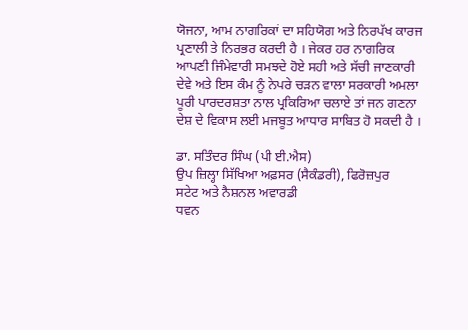ਯੋਜਨਾ, ਆਮ ਨਾਗਰਿਕਾਂ ਦਾ ਸਹਿਯੋਗ ਅਤੇ ਨਿਰਪੱਖ ਕਾਰਜ ਪ੍ਰਣਾਲੀ ਤੇ ਨਿਰਭਰ ਕਰਦੀ ਹੈ । ਜੇਕਰ ਹਰ ਨਾਗਰਿਕ ਆਪਣੀ ਜਿੰਮੇਵਾਰੀ ਸਮਝਦੇ ਹੋਏ ਸਹੀ ਅਤੇ ਸੱਚੀ ਜਾਣਕਾਰੀ ਦੇਵੇ ਅਤੇ ਇਸ ਕੰਮ ਨੂੰ ਨੇਪਰੇ ਚੜਨ ਵਾਲਾ ਸਰਕਾਰੀ ਅਮਲਾ ਪੂਰੀ ਪਾਰਦਰਸ਼ਤਾ ਨਾਲ ਪ੍ਰਕਿਰਿਆ ਚਲਾਏ ਤਾਂ ਜਨ ਗਣਨਾ ਦੇਸ਼ ਦੇ ਵਿਕਾਸ ਲਈ ਮਜਬੂਤ ਆਧਾਰ ਸਾਬਿਤ ਹੋ ਸਕਦੀ ਹੈ ।

ਡਾ. ਸਤਿੰਦਰ ਸਿੰਘ (ਪੀ ਈ.ਐਸ)
ਉਪ ਜ਼ਿਲ੍ਹਾ ਸਿੱਖਿਆ ਅਫ਼ਸਰ (ਸੈਕੰਡਰੀ), ਫਿਰੋਜ਼ਪੁਰ
ਸਟੇਟ ਅਤੇ ਨੈਸ਼ਨਲ ਅਵਾਰਡੀ
ਧਵਨ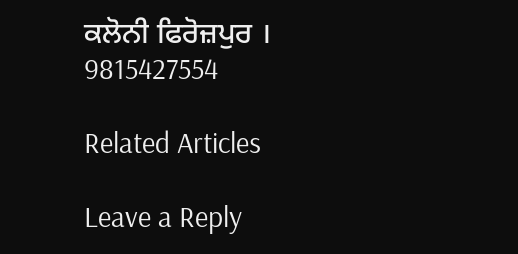ਕਲੋਨੀ ਫਿਰੋਜ਼ਪੁਰ ।
9815427554

Related Articles

Leave a Reply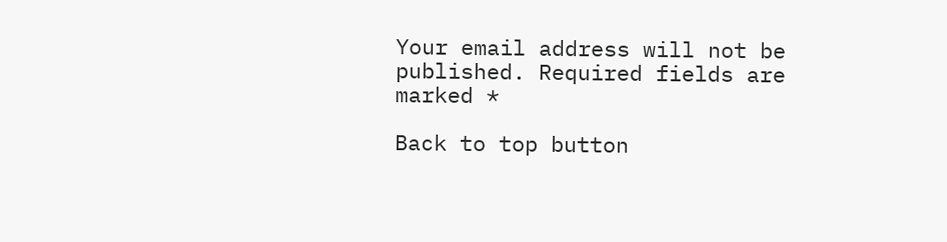Your email address will not be published. Required fields are marked *

Back to top button